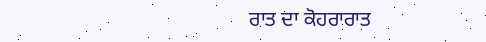ਰਾਤ ਦਾ ਕੋਹਰਾਰਾਤ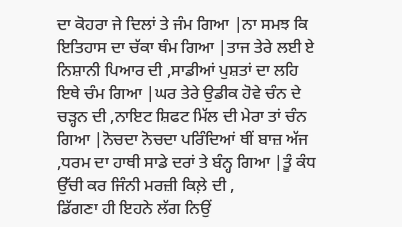ਦਾ ਕੋਹਰਾ ਜੇ ਦਿਲਾਂ ਤੇ ਜੰਮ ਗਿਆ |ਨਾ ਸਮਝ ਕਿ ਇਤਿਹਾਸ ਦਾ ਚੱਕਾ ਥੰਮ ਗਿਆ |ਤਾਜ ਤੇਰੇ ਲਈ ਏ ਨਿਸ਼ਾਨੀ ਪਿਆਰ ਦੀ ,ਸਾਡੀਆਂ ਪੁਸ਼ਤਾਂ ਦਾ ਲਹਿ ਇਥੇ ਚੰਮ ਗਿਆ |ਘਰ ਤੇਰੇ ਉਡੀਕ ਹੋਵੇ ਚੰਨ ਦੇ ਚੜ੍ਹਨ ਦੀ ,ਨਾਇਟ ਸ਼ਿਫਟ ਮਿੱਲ ਦੀ ਮੇਰਾ ਤਾਂ ਚੰਨ ਗਿਆ |ਨੋਚਦਾ ਨੋਚਦਾ ਪਰਿੰਦਿਆਂ ਥੀਂ ਬਾਜ਼ ਅੱਜ ,ਧਰਮ ਦਾ ਹਾਥੀ ਸਾਡੇ ਦਰਾਂ ਤੇ ਬੰਨ੍ਹ ਗਿਆ |ਤੂੰ ਕੰਧ ਉੱਚੀ ਕਰ ਜਿੰਨੀ ਮਰਜ਼ੀ ਕਿਲ਼ੇ ਦੀ ,
ਡਿੱਗਣਾ ਹੀ ਇਹਨੇ ਲੱਗ ਨਿਉਂ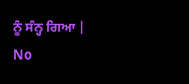ਨੂੰ ਸੰਨ੍ਹ ਗਿਆ |
No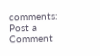comments:
Post a Comment